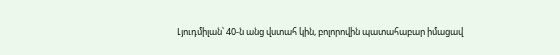Լյուդմիլան՝ 40-ն անց վստահ կին, բոլորովին պատահաբար իմացավ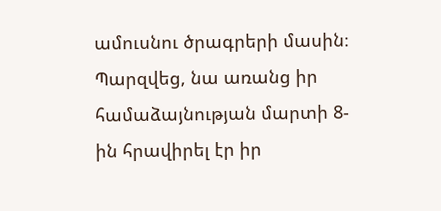ամուսնու ծրագրերի մասին։ Պարզվեց, նա առանց իր համաձայնության մարտի 8-ին հրավիրել էր իր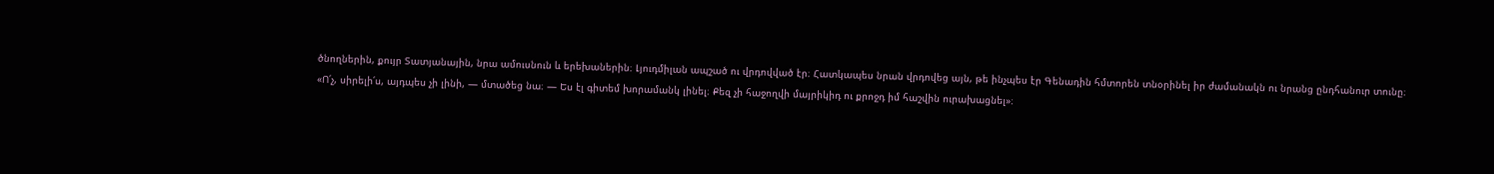ծնողներին, քույր Տատյանային, նրա ամուսնուն և երեխաներին։ Լյուդմիլան ապշած ու վրդովված էր։ Հատկապես նրան վրդովեց այն, թե ինչպես էր Գենադին հմտորեն տնօրինել իր ժամանակն ու նրանց ընդհանուր տունը։
«Ո՛չ, սիրելի՛ս, այդպես չի լինի, — մտածեց նա։ — Ես էլ գիտեմ խորամանկ լինել։ Քեզ չի հաջողվի մայրիկիդ ու քրոջդ իմ հաշվին ուրախացնել»։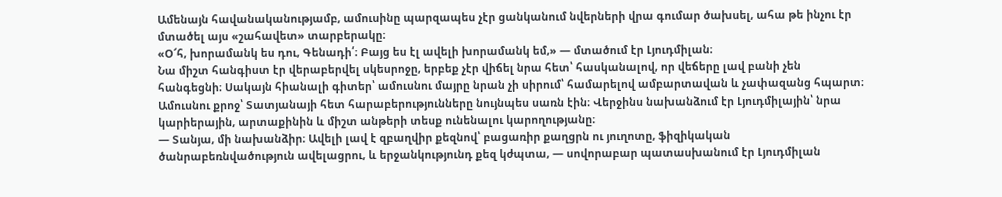Ամենայն հավանականությամբ, ամուսինը պարզապես չէր ցանկանում նվերների վրա գումար ծախսել, ահա թե ինչու էր մտածել այս «շահավետ» տարբերակը։
«Օ՜հ, խորամանկ ես դու, Գենադի՛։ Բայց ես էլ ավելի խորամանկ եմ,» — մտածում էր Լյուդմիլան։
Նա միշտ հանգիստ էր վերաբերվել սկեսրոջը, երբեք չէր վիճել նրա հետ՝ հասկանալով, որ վեճերը լավ բանի չեն հանգեցնի։ Սակայն հիանալի գիտեր՝ ամուսնու մայրը նրան չի սիրում՝ համարելով ամբարտավան և չափազանց հպարտ։ Ամուսնու քրոջ՝ Տատյանայի հետ հարաբերությունները նույնպես սառն էին։ Վերջինս նախանձում էր Լյուդմիլային՝ նրա կարիերային, արտաքինին և միշտ անթերի տեսք ունենալու կարողությանը։
— Տանյա, մի նախանձիր։ Ավելի լավ է զբաղվիր քեզնով՝ բացառիր քաղցրն ու յուղոտը, ֆիզիկական ծանրաբեռնվածություն ավելացրու, և երջանկությունդ քեզ կժպտա, — սովորաբար պատասխանում էր Լյուդմիլան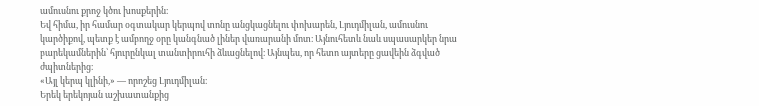ամուսնու քրոջ կծու խոսքերին։
Եվ հիմա, իր համար օգտակար կերպով տոնը անցկացնելու փոխարեն, Լյուդմիլան, ամուսնու կարծիքով, պետք է ամբողջ օրը կանգնած լիներ վառարանի մոտ։ Այնուհետև նաև սպասարկեր նրա բարեկամներին՝ հյուրընկալ տանտիրուհի ձևացնելով։ Այնպես, որ հետո այտերը ցավեին ձգված ժպիտներից։
«Այլ կերպ կլինի,» — որոշեց Լյուդմիլան։
Երեկ երեկոյան աշխատանքից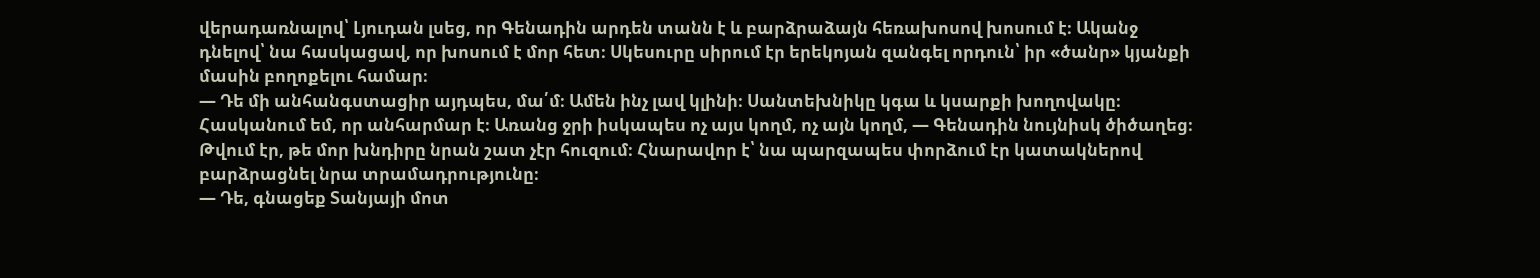վերադառնալով՝ Լյուդան լսեց, որ Գենադին արդեն տանն է և բարձրաձայն հեռախոսով խոսում է։ Ականջ դնելով՝ նա հասկացավ, որ խոսում է մոր հետ։ Սկեսուրը սիրում էր երեկոյան զանգել որդուն՝ իր «ծանր» կյանքի մասին բողոքելու համար։
— Դե մի անհանգստացիր այդպես, մա՛մ։ Ամեն ինչ լավ կլինի։ Սանտեխնիկը կգա և կսարքի խողովակը։ Հասկանում եմ, որ անհարմար է։ Առանց ջրի իսկապես ոչ այս կողմ, ոչ այն կողմ, — Գենադին նույնիսկ ծիծաղեց։
Թվում էր, թե մոր խնդիրը նրան շատ չէր հուզում։ Հնարավոր է՝ նա պարզապես փորձում էր կատակներով բարձրացնել նրա տրամադրությունը։
— Դե, գնացեք Տանյայի մոտ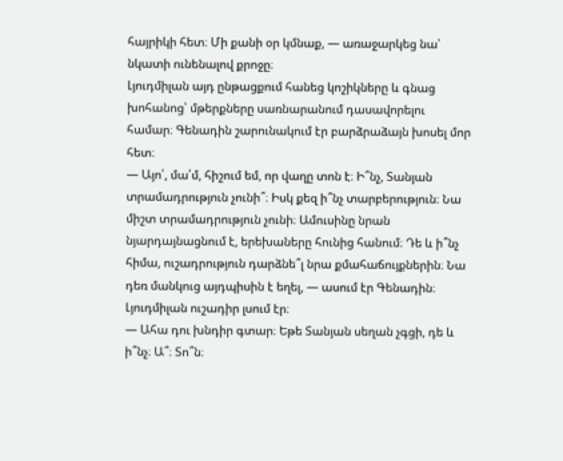հայրիկի հետ։ Մի քանի օր կմնաք, — առաջարկեց նա՝ նկատի ունենալով քրոջը։
Լյուդմիլան այդ ընթացքում հանեց կոշիկները և գնաց խոհանոց՝ մթերքները սառնարանում դասավորելու համար։ Գենադին շարունակում էր բարձրաձայն խոսել մոր հետ։
— Այո՛, մա՛մ, հիշում եմ, որ վաղը տոն է։ Ի՞նչ, Տանյան տրամադրություն չունի՞։ Իսկ քեզ ի՞նչ տարբերություն։ Նա միշտ տրամադրություն չունի։ Ամուսինը նրան նյարդայնացնում է, երեխաները հունից հանում։ Դե և ի՞նչ հիմա, ուշադրություն դարձնե՞լ նրա քմահաճույքներին։ Նա դեռ մանկուց այդպիսին է եղել, — ասում էր Գենադին։
Լյուդմիլան ուշադիր լսում էր։
— Ահա դու խնդիր գտար։ Եթե Տանյան սեղան չգցի, դե և ի՞նչ։ Ա՞։ Տո՞ն։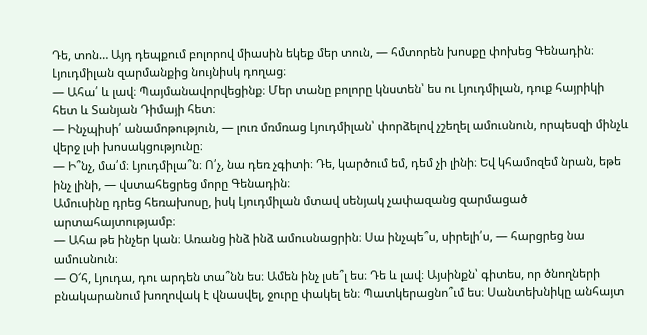Դե, տոն… Այդ դեպքում բոլորով միասին եկեք մեր տուն, — հմտորեն խոսքը փոխեց Գենադին։ Լյուդմիլան զարմանքից նույնիսկ դողաց։
— Ահա՛ և լավ։ Պայմանավորվեցինք։ Մեր տանը բոլորը կնստեն՝ ես ու Լյուդմիլան, դուք հայրիկի հետ և Տանյան Դիմայի հետ։
— Ինչպիսի՛ անամոթություն, — լուռ մռմռաց Լյուդմիլան՝ փորձելով չշեղել ամուսնուն, որպեսզի մինչև վերջ լսի խոսակցությունը։
— Ի՞նչ, մա՛մ։ Լյուդմիլա՞ն։ Ո՛չ, նա դեռ չգիտի։ Դե, կարծում եմ, դեմ չի լինի։ Եվ կհամոզեմ նրան, եթե ինչ լինի, — վստահեցրեց մորը Գենադին։
Ամուսինը դրեց հեռախոսը, իսկ Լյուդմիլան մտավ սենյակ չափազանց զարմացած արտահայտությամբ։
— Ահա թե ինչեր կան։ Առանց ինձ ինձ ամուսնացրին։ Սա ինչպե՞ս, սիրելի՛ս, — հարցրեց նա ամուսնուն։
— Օ՜հ, Լյուդա, դու արդեն տա՞նն ես։ Ամեն ինչ լսե՞լ ես։ Դե և լավ։ Այսինքն՝ գիտես, որ ծնողների բնակարանում խողովակ է վնասվել, ջուրը փակել են։ Պատկերացնո՞ւմ ես։ Սանտեխնիկը անհայտ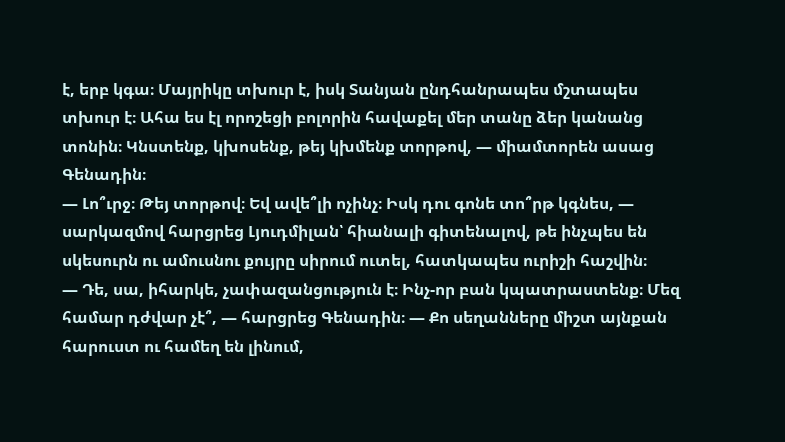է, երբ կգա։ Մայրիկը տխուր է, իսկ Տանյան ընդհանրապես մշտապես տխուր է։ Ահա ես էլ որոշեցի բոլորին հավաքել մեր տանը ձեր կանանց տոնին։ Կնստենք, կխոսենք, թեյ կխմենք տորթով, — միամտորեն ասաց Գենադին։
— Լո՞ւրջ։ Թեյ տորթով։ Եվ ավե՞լի ոչինչ։ Իսկ դու գոնե տո՞րթ կգնես, — սարկազմով հարցրեց Լյուդմիլան՝ հիանալի գիտենալով, թե ինչպես են սկեսուրն ու ամուսնու քույրը սիրում ուտել, հատկապես ուրիշի հաշվին։
— Դե, սա, իհարկե, չափազանցություն է։ Ինչ-որ բան կպատրաստենք։ Մեզ համար դժվար չէ՞, — հարցրեց Գենադին։ — Քո սեղանները միշտ այնքան հարուստ ու համեղ են լինում,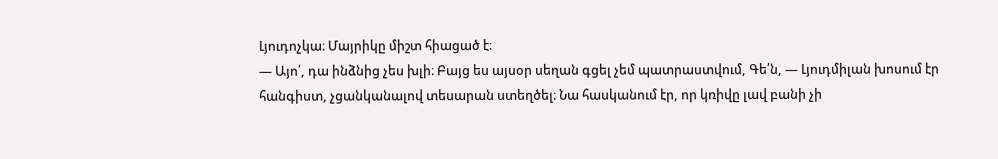Լյուդոչկա։ Մայրիկը միշտ հիացած է։
— Այո՛, դա ինձնից չես խլի։ Բայց ես այսօր սեղան գցել չեմ պատրաստվում, Գե՛ն, — Լյուդմիլան խոսում էր հանգիստ, չցանկանալով տեսարան ստեղծել։ Նա հասկանում էր, որ կռիվը լավ բանի չի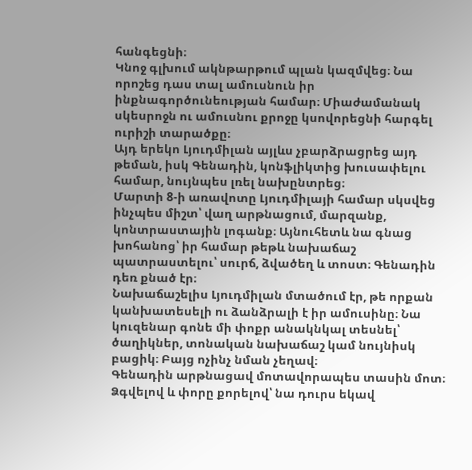հանգեցնի։
Կնոջ գլխում ակնթարթում պլան կազմվեց։ Նա որոշեց դաս տալ ամուսնուն իր ինքնագործունեության համար։ Միաժամանակ սկեսրոջն ու ամուսնու քրոջը կսովորեցնի հարգել ուրիշի տարածքը։
Այդ երեկո Լյուդմիլան այլևս չբարձրացրեց այդ թեման, իսկ Գենադին, կոնֆլիկտից խուսափելու համար, նույնպես լռել նախընտրեց։
Մարտի 8-ի առավոտը Լյուդմիլայի համար սկսվեց ինչպես միշտ՝ վաղ արթնացում, մարզանք, կոնտրաստային լոգանք։ Այնուհետև նա գնաց խոհանոց՝ իր համար թեթև նախաճաշ պատրաստելու՝ սուրճ, ձվածեղ և տոստ։ Գենադին դեռ քնած էր։
Նախաճաշելիս Լյուդմիլան մտածում էր, թե որքան կանխատեսելի ու ձանձրալի է իր ամուսինը։ Նա կուզենար գոնե մի փոքր անակնկալ տեսնել՝ ծաղիկներ, տոնական նախաճաշ կամ նույնիսկ բացիկ։ Բայց ոչինչ նման չեղավ։
Գենադին արթնացավ մոտավորապես տասին մոտ։ Ձգվելով և փորը քորելով՝ նա դուրս եկավ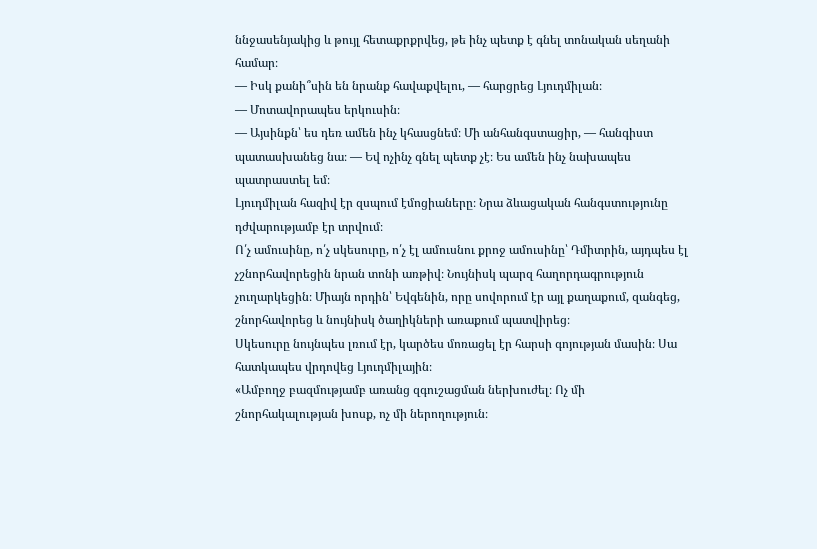ննջասենյակից և թույլ հետաքրքրվեց, թե ինչ պետք է գնել տոնական սեղանի համար։
— Իսկ քանի՞սին են նրանք հավաքվելու, — հարցրեց Լյուդմիլան։
— Մոտավորապես երկուսին։
— Այսինքն՝ ես դեռ ամեն ինչ կհասցնեմ։ Մի անհանգստացիր, — հանգիստ պատասխանեց նա։ — Եվ ոչինչ գնել պետք չէ։ Ես ամեն ինչ նախապես պատրաստել եմ։
Լյուդմիլան հազիվ էր զսպում էմոցիաները։ Նրա ձևացական հանգստությունը դժվարությամբ էր տրվում։
Ո՛չ ամուսինը, ո՛չ սկեսուրը, ո՛չ էլ ամուսնու քրոջ ամուսինը՝ Դմիտրին, այդպես էլ չշնորհավորեցին նրան տոնի առթիվ։ Նույնիսկ պարզ հաղորդագրություն չուղարկեցին։ Միայն որդին՝ Եվգենին, որը սովորում էր այլ քաղաքում, զանգեց, շնորհավորեց և նույնիսկ ծաղիկների առաքում պատվիրեց։
Սկեսուրը նույնպես լռում էր, կարծես մոռացել էր հարսի գոյության մասին։ Սա հատկապես վրդովեց Լյուդմիլային։
«Ամբողջ բազմությամբ առանց զգուշացման ներխուժել։ Ոչ մի շնորհակալության խոսք, ոչ մի ներողություն։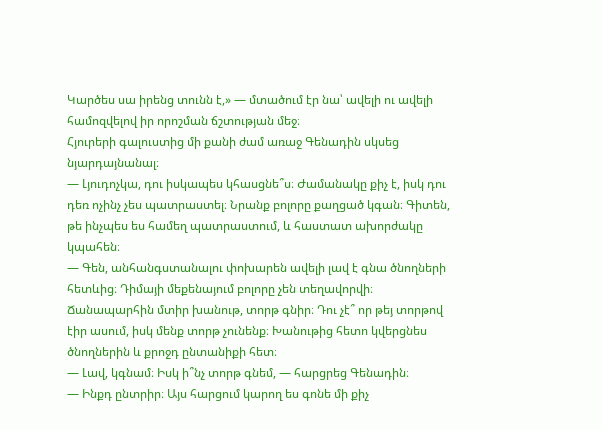Կարծես սա իրենց տունն է,» — մտածում էր նա՝ ավելի ու ավելի համոզվելով իր որոշման ճշտության մեջ։
Հյուրերի գալուստից մի քանի ժամ առաջ Գենադին սկսեց նյարդայնանալ։
— Լյուդոչկա, դու իսկապես կհասցնե՞ս։ Ժամանակը քիչ է, իսկ դու դեռ ոչինչ չես պատրաստել։ Նրանք բոլորը քաղցած կգան։ Գիտեն, թե ինչպես ես համեղ պատրաստում, և հաստատ ախորժակը կպահեն։
— Գեն, անհանգստանալու փոխարեն ավելի լավ է գնա ծնողների հետևից։ Դիմայի մեքենայում բոլորը չեն տեղավորվի։ Ճանապարհին մտիր խանութ, տորթ գնիր։ Դու չէ՞ որ թեյ տորթով էիր ասում, իսկ մենք տորթ չունենք։ Խանութից հետո կվերցնես ծնողներին և քրոջդ ընտանիքի հետ։
— Լավ, կգնամ։ Իսկ ի՞նչ տորթ գնեմ, — հարցրեց Գենադին։
— Ինքդ ընտրիր։ Այս հարցում կարող ես գոնե մի քիչ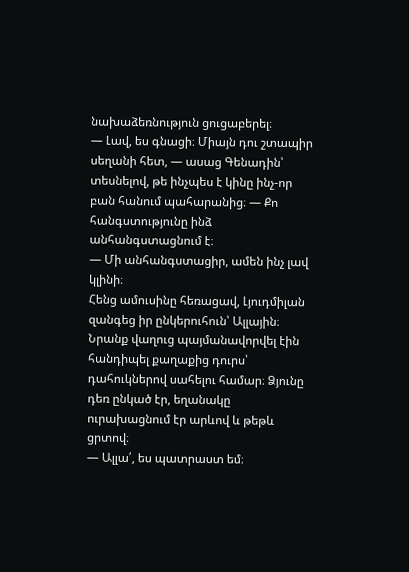նախաձեռնություն ցուցաբերել։
— Լավ, ես գնացի։ Միայն դու շտապիր սեղանի հետ, — ասաց Գենադին՝ տեսնելով, թե ինչպես է կինը ինչ-որ բան հանում պահարանից։ — Քո հանգստությունը ինձ անհանգստացնում է։
— Մի անհանգստացիր, ամեն ինչ լավ կլինի։
Հենց ամուսինը հեռացավ, Լյուդմիլան զանգեց իր ընկերուհուն՝ Ալլային։ Նրանք վաղուց պայմանավորվել էին հանդիպել քաղաքից դուրս՝ դահուկներով սահելու համար։ Ձյունը դեռ ընկած էր, եղանակը ուրախացնում էր արևով և թեթև ցրտով։
— Ալլա՛, ես պատրաստ եմ։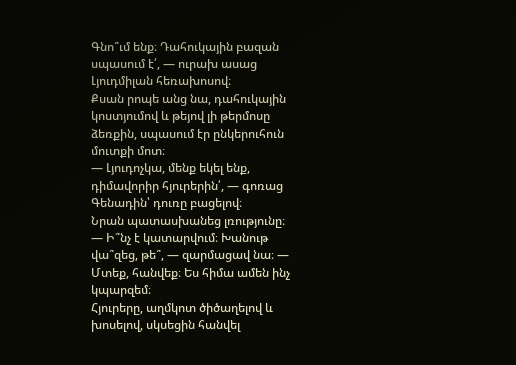Գնո՞ւմ ենք։ Դահուկային բազան սպասում է՛, — ուրախ ասաց Լյուդմիլան հեռախոսով։
Քսան րոպե անց նա, դահուկային կոստյումով և թեյով լի թերմոսը ձեռքին, սպասում էր ընկերուհուն մուտքի մոտ։
— Լյուդոչկա, մենք եկել ենք, դիմավորիր հյուրերին՛, — գոռաց Գենադին՝ դուռը բացելով։
Նրան պատասխանեց լռությունը։
— Ի՞նչ է կատարվում։ Խանութ վա՞զեց, թե՞, — զարմացավ նա։ — Մտեք, հանվեք։ Ես հիմա ամեն ինչ կպարզեմ։
Հյուրերը, աղմկոտ ծիծաղելով և խոսելով, սկսեցին հանվել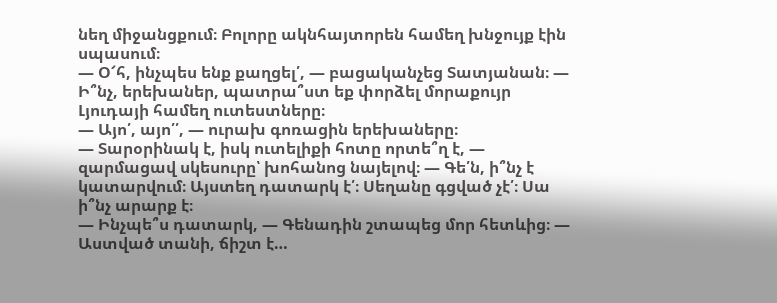նեղ միջանցքում։ Բոլորը ակնհայտորեն համեղ խնջույք էին սպասում։
— Օ՜հ, ինչպես ենք քաղցել՛, — բացականչեց Տատյանան։ — Ի՞նչ, երեխաներ, պատրա՞ստ եք փորձել մորաքույր Լյուդայի համեղ ուտեստները։
— Այո՛, այո՛՛, — ուրախ գոռացին երեխաները։
— Տարօրինակ է, իսկ ուտելիքի հոտը որտե՞ղ է, — զարմացավ սկեսուրը՝ խոհանոց նայելով։ — Գե՛ն, ի՞նչ է կատարվում։ Այստեղ դատարկ է՛։ Սեղանը գցված չէ՛։ Սա ի՞նչ արարք է։
— Ինչպե՞ս դատարկ, — Գենադին շտապեց մոր հետևից։ — Աստված տանի, ճիշտ է…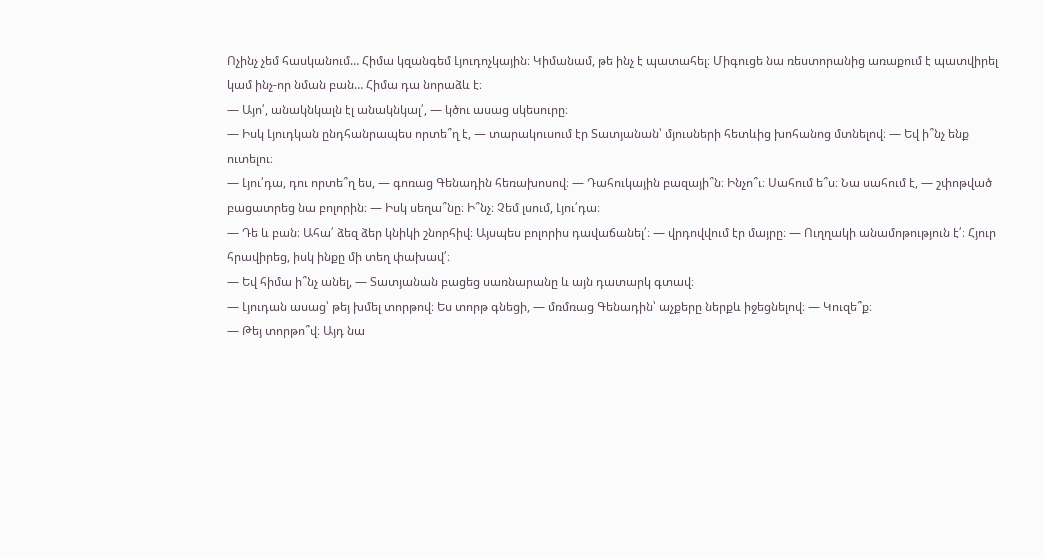Ոչինչ չեմ հասկանում… Հիմա կզանգեմ Լյուդոչկային։ Կիմանամ, թե ինչ է պատահել։ Միգուցե նա ռեստորանից առաքում է պատվիրել կամ ինչ-որ նման բան… Հիմա դա նորաձև է։
— Այո՛, անակնկալն էլ անակնկալ՛, — կծու ասաց սկեսուրը։
— Իսկ Լյուդկան ընդհանրապես որտե՞ղ է, — տարակուսում էր Տատյանան՝ մյուսների հետևից խոհանոց մտնելով։ — Եվ ի՞նչ ենք ուտելու։
— Լյու՛դա, դու որտե՞ղ ես, — գոռաց Գենադին հեռախոսով։ — Դահուկային բազայի՞ն։ Ինչո՞ւ։ Սահում ե՞ս։ Նա սահում է, — շփոթված բացատրեց նա բոլորին։ — Իսկ սեղա՞նը։ Ի՞նչ։ Չեմ լսում, Լյու՛դա։
— Դե և բան։ Ահա՛ ձեզ ձեր կնիկի շնորհիվ։ Այսպես բոլորիս դավաճանել՛։ — վրդովվում էր մայրը։ — Ուղղակի անամոթություն է՛։ Հյուր հրավիրեց, իսկ ինքը մի տեղ փախավ՛։
— Եվ հիմա ի՞նչ անել, — Տատյանան բացեց սառնարանը և այն դատարկ գտավ։
— Լյուդան ասաց՝ թեյ խմել տորթով։ Ես տորթ գնեցի, — մռմռաց Գենադին՝ աչքերը ներքև իջեցնելով։ — Կուզե՞ք։
— Թեյ տորթո՞վ։ Այդ նա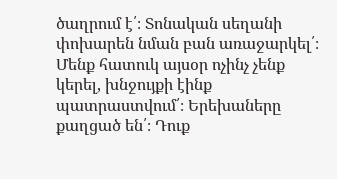ծաղրում է՛։ Տոնական սեղանի փոխարեն նման բան առաջարկել՛։ Մենք հատուկ այսօր ոչինչ չենք կերել, խնջույքի էինք պատրաստվում՛։ Երեխաները քաղցած են՛։ Դուք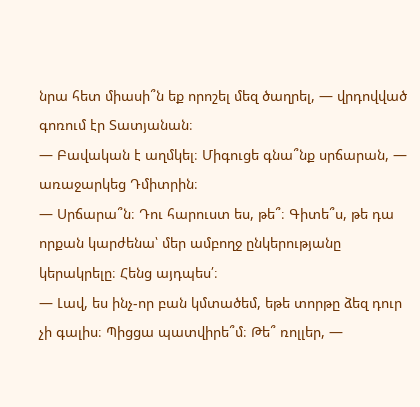նրա հետ միասի՞ն եք որոշել մեզ ծաղրել, — վրդովված գոռում էր Տատյանան։
— Բավական է աղմկել։ Միգուցե գնա՞նք սրճարան, — առաջարկեց Դմիտրին։
— Սրճարա՞ն։ Դու հարուստ ես, թե՞։ Գիտե՞ս, թե դա որքան կարժենա՝ մեր ամբողջ ընկերությանը կերակրելը։ Հենց այդպես՛։
— Լավ, ես ինչ-որ բան կմտածեմ, եթե տորթը ձեզ դուր չի գալիս։ Պիցցա պատվիրե՞մ։ Թե՞ ռոլլեր, —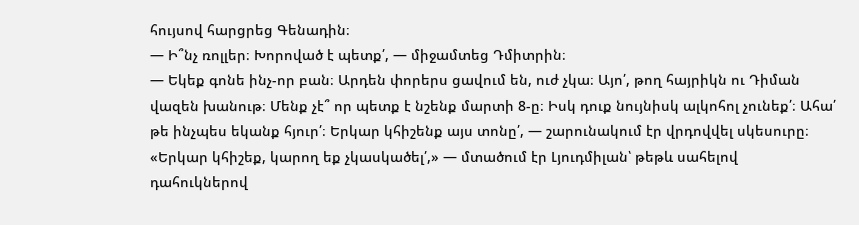հույսով հարցրեց Գենադին։
— Ի՞նչ ռոլլեր։ Խորոված է պետք՛, — միջամտեց Դմիտրին։
— Եկեք գոնե ինչ-որ բան։ Արդեն փորերս ցավում են, ուժ չկա։ Այո՛, թող հայրիկն ու Դիման վազեն խանութ։ Մենք չէ՞ որ պետք է նշենք մարտի 8-ը։ Իսկ դուք նույնիսկ ալկոհոլ չունեք՛։ Ահա՛ թե ինչպես եկանք հյուր՛։ Երկար կհիշենք այս տոնը՛, — շարունակում էր վրդովվել սկեսուրը։
«Երկար կհիշեք, կարող եք չկասկածել՛,» — մտածում էր Լյուդմիլան՝ թեթև սահելով դահուկներով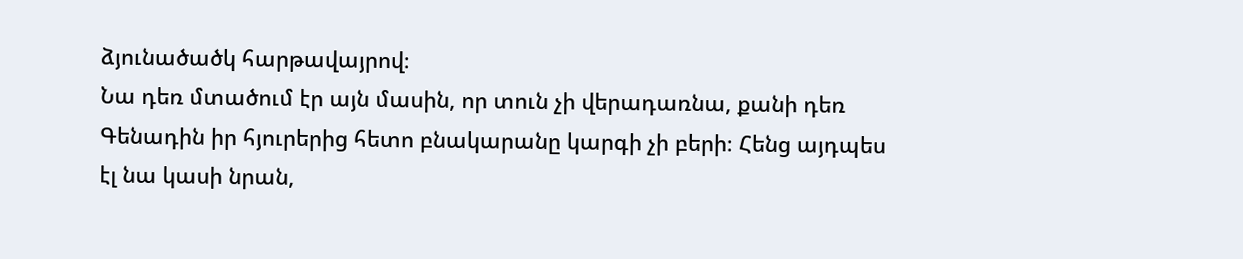ձյունածածկ հարթավայրով։
Նա դեռ մտածում էր այն մասին, որ տուն չի վերադառնա, քանի դեռ Գենադին իր հյուրերից հետո բնակարանը կարգի չի բերի։ Հենց այդպես էլ նա կասի նրան,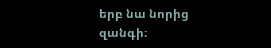երբ նա նորից զանգի։